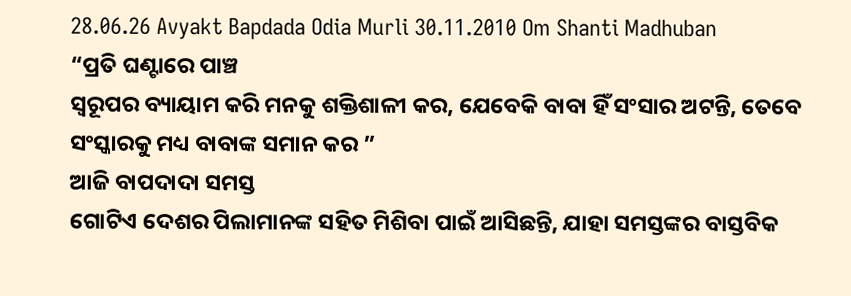28.06.26 Avyakt Bapdada Odia Murli 30.11.2010 Om Shanti Madhuban
“ପ୍ରତି ଘଣ୍ଟାରେ ପାଞ୍ଚ
ସ୍ୱରୂପର ବ୍ୟାୟାମ କରି ମନକୁ ଶକ୍ତିଶାଳୀ କର, ଯେବେକି ବାବା ହିଁ ସଂସାର ଅଟନ୍ତି, ତେବେ
ସଂସ୍କାରକୁ ମଧ୍ୟ ବାବାଙ୍କ ସମାନ କର ”
ଆଜି ବାପଦାଦା ସମସ୍ତ
ଗୋଟିଏ ଦେଶର ପିଲାମାନଙ୍କ ସହିତ ମିଶିବା ପାଇଁ ଆସିଛନ୍ତି, ଯାହା ସମସ୍ତଙ୍କର ବାସ୍ତବିକ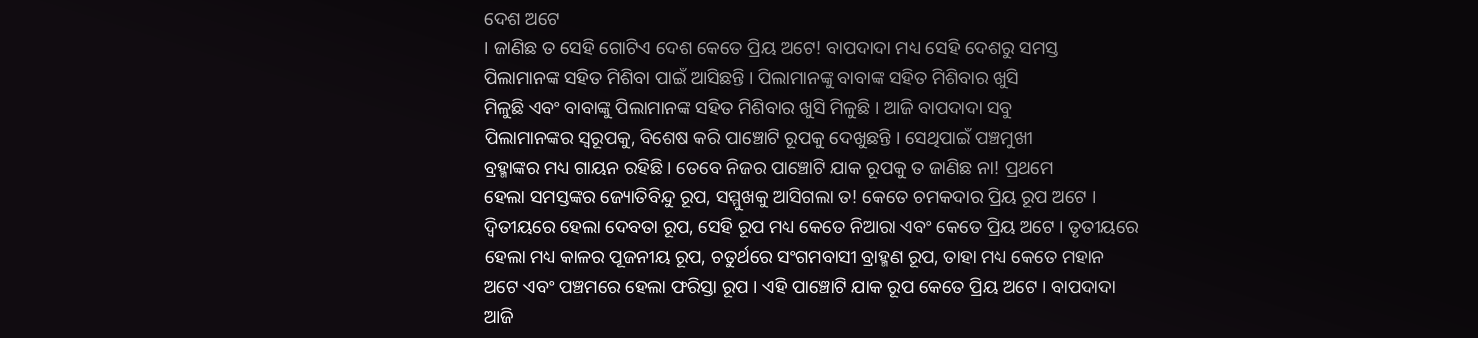ଦେଶ ଅଟେ
। ଜାଣିଛ ତ ସେହି ଗୋଟିଏ ଦେଶ କେତେ ପ୍ରିୟ ଅଟେ! ବାପଦାଦା ମଧ୍ୟ ସେହି ଦେଶରୁ ସମସ୍ତ
ପିଲାମାନଙ୍କ ସହିତ ମିଶିବା ପାଇଁ ଆସିଛନ୍ତି । ପିଲାମାନଙ୍କୁ ବାବାଙ୍କ ସହିତ ମିଶିବାର ଖୁସି
ମିଳୁଛି ଏବଂ ବାବାଙ୍କୁ ପିଲାମାନଙ୍କ ସହିତ ମିଶିବାର ଖୁସି ମିଳୁଛି । ଆଜି ବାପଦାଦା ସବୁ
ପିଲାମାନଙ୍କର ସ୍ୱରୂପକୁ, ବିଶେଷ କରି ପାଞ୍ଚୋଟି ରୂପକୁ ଦେଖୁଛନ୍ତି । ସେଥିପାଇଁ ପଞ୍ଚମୁଖୀ
ବ୍ରହ୍ମାଙ୍କର ମଧ୍ୟ ଗାୟନ ରହିଛି । ତେବେ ନିଜର ପାଞ୍ଚୋଟି ଯାକ ରୂପକୁ ତ ଜାଣିଛ ନା! ପ୍ରଥମେ
ହେଲା ସମସ୍ତଙ୍କର ଜ୍ୟୋତିବିନ୍ଦୁ ରୂପ, ସମ୍ମୁଖକୁ ଆସିଗଲା ତ! କେତେ ଚମକଦାର ପ୍ରିୟ ରୂପ ଅଟେ ।
ଦ୍ୱିତୀୟରେ ହେଲା ଦେବତା ରୂପ, ସେହି ରୂପ ମଧ୍ୟ କେତେ ନିଆରା ଏବଂ କେତେ ପ୍ରିୟ ଅଟେ । ତୃତୀୟରେ
ହେଲା ମଧ୍ୟ କାଳର ପୂଜନୀୟ ରୂପ, ଚତୁର୍ଥରେ ସଂଗମବାସୀ ବ୍ରାହ୍ମଣ ରୂପ, ତାହା ମଧ୍ୟ କେତେ ମହାନ
ଅଟେ ଏବଂ ପଞ୍ଚମରେ ହେଲା ଫରିସ୍ତା ରୂପ । ଏହି ପାଞ୍ଚୋଟି ଯାକ ରୂପ କେତେ ପ୍ରିୟ ଅଟେ । ବାପଦାଦା
ଆଜି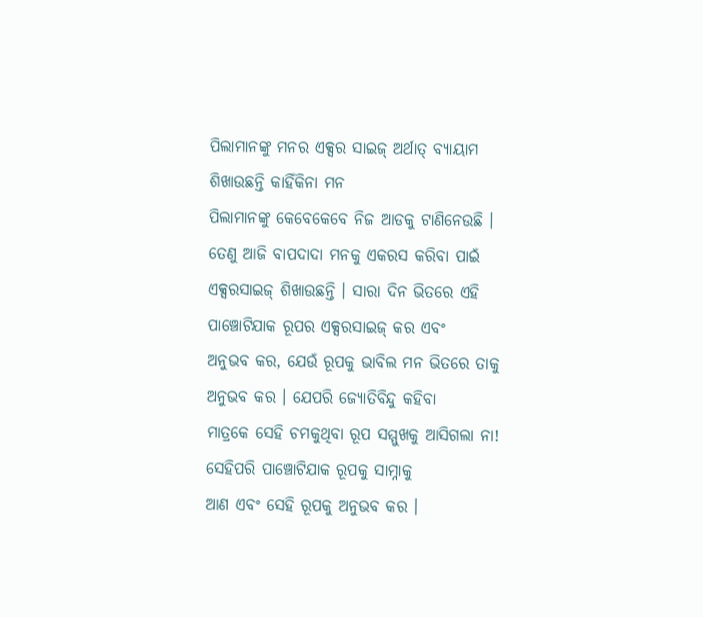ପିଲାମାନଙ୍କୁ ମନର ଏକ୍ସର ସାଇଜ୍ ଅର୍ଥାତ୍ ବ୍ୟାୟାମ ଶିଖାଉଛନ୍ତି କାହିଁକିନା ମନ
ପିଲାମାନଙ୍କୁ କେବେକେବେ ନିଜ ଆଡକୁ ଟାଣିନେଉଛି । ତେଣୁ ଆଜି ବାପଦାଦା ମନକୁ ଏକରସ କରିବା ପାଇଁ
ଏକ୍ସରସାଇଜ୍ ଶିଖାଉଛନ୍ତି । ସାରା ଦିନ ଭିତରେ ଏହି ପାଞ୍ଚୋଟିଯାକ ରୂପର ଏକ୍ସରସାଇଜ୍ କର ଏବଂ
ଅନୁଭବ କର, ଯେଉଁ ରୂପକୁ ଭାବିଲ ମନ ଭିତରେ ତାକୁ ଅନୁଭବ କର । ଯେପରି ଜ୍ୟୋତିବିନ୍ଦୁ କହିବା
ମାତ୍ରକେ ସେହି ଚମକୁଥିବା ରୂପ ସମ୍ମୁଖକୁ ଆସିଗଲା ନା! ସେହିପରି ପାଞ୍ଚୋଟିଯାକ ରୂପକୁ ସାମ୍ନାକୁ
ଆଣ ଏବଂ ସେହି ରୂପକୁ ଅନୁଭବ କର ।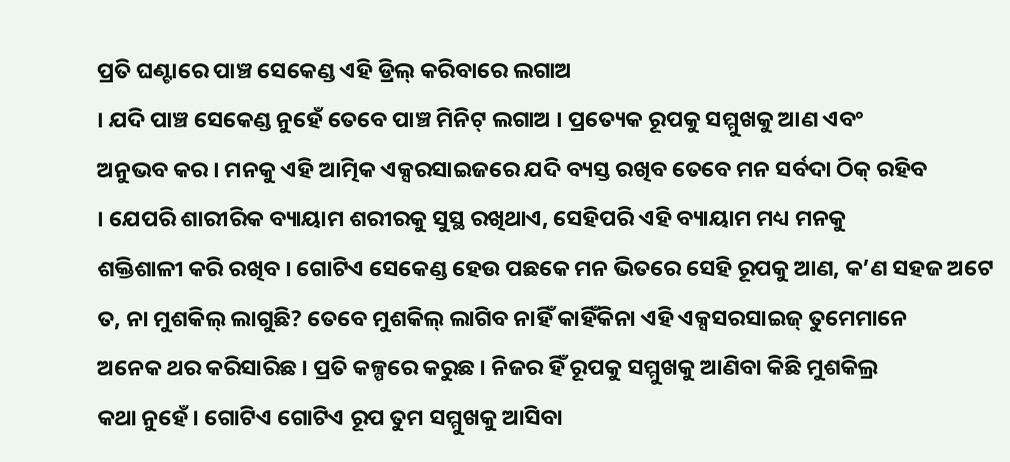ପ୍ରତି ଘଣ୍ଟାରେ ପାଞ୍ଚ ସେକେଣ୍ଡ ଏହି ଡ୍ରିଲ୍ କରିବାରେ ଲଗାଅ
। ଯଦି ପାଞ୍ଚ ସେକେଣ୍ଡ ନୁହେଁ ତେବେ ପାଞ୍ଚ ମିନିଟ୍ ଲଗାଅ । ପ୍ରତ୍ୟେକ ରୂପକୁ ସମ୍ମୁଖକୁ ଆଣ ଏବଂ
ଅନୁଭବ କର । ମନକୁ ଏହି ଆତ୍ମିକ ଏକ୍ସରସାଇଜରେ ଯଦି ବ୍ୟସ୍ତ ରଖିବ ତେବେ ମନ ସର୍ବଦା ଠିକ୍ ରହିବ
। ଯେପରି ଶାରୀରିକ ବ୍ୟାୟାମ ଶରୀରକୁ ସୁସ୍ଥ ରଖିଥାଏ, ସେହିପରି ଏହି ବ୍ୟାୟାମ ମଧ୍ୟ ମନକୁ
ଶକ୍ତିଶାଳୀ କରି ରଖିବ । ଗୋଟିଏ ସେକେଣ୍ଡ ହେଉ ପଛକେ ମନ ଭିତରେ ସେହି ରୂପକୁ ଆଣ, କ’ଣ ସହଜ ଅଟେ
ତ, ନା ମୁଶକିଲ୍ ଲାଗୁଛି? ତେବେ ମୁଶକିଲ୍ ଲାଗିବ ନାହିଁ କାହିଁକିନା ଏହି ଏକ୍ସସରସାଇଜ୍ ତୁମେମାନେ
ଅନେକ ଥର କରିସାରିଛ । ପ୍ରତି କଳ୍ପରେ କରୁଛ । ନିଜର ହିଁ ରୂପକୁ ସମ୍ମୁଖକୁ ଆଣିବା କିଛି ମୁଶକିଲ୍ର
କଥା ନୁହେଁ । ଗୋଟିଏ ଗୋଟିଏ ରୂପ ତୁମ ସମ୍ମୁଖକୁ ଆସିବା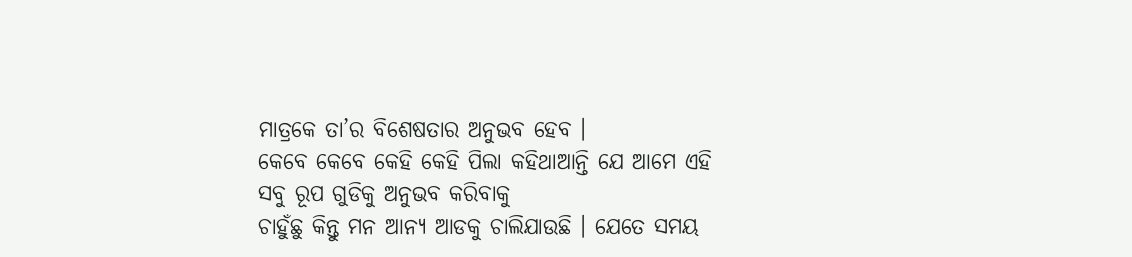ମାତ୍ରକେ ତା’ର ବିଶେଷତାର ଅନୁଭବ ହେବ ।
କେବେ କେବେ କେହି କେହି ପିଲା କହିଥାଆନ୍ତି ଯେ ଆମେ ଏହି ସବୁ ରୂପ ଗୁଡିକୁ ଅନୁଭବ କରିବାକୁ
ଚାହୁଁଛୁ କିନ୍ତୁ ମନ ଆନ୍ୟ ଆଡକୁ ଚାଲିଯାଉଛି । ଯେତେ ସମୟ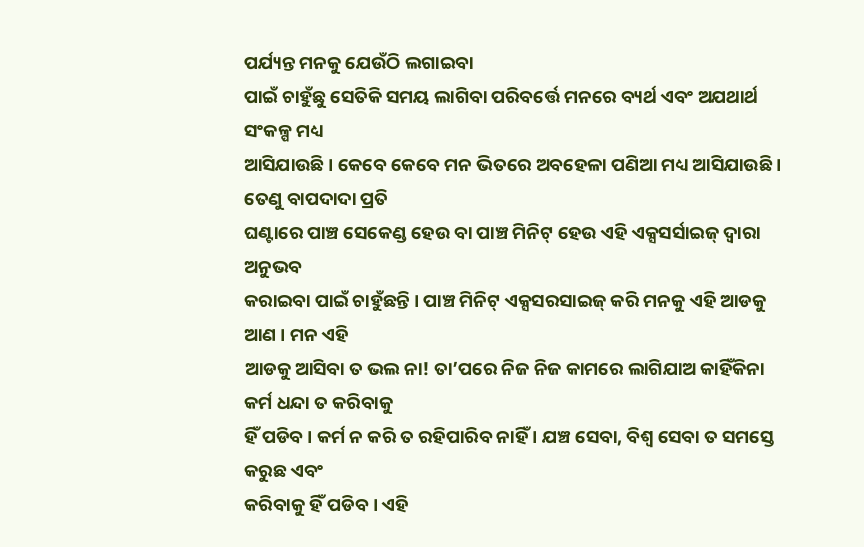ପର୍ଯ୍ୟନ୍ତ ମନକୁ ଯେଉଁଠି ଲଗାଇବା
ପାଇଁ ଚାହୁଁଛୁ ସେତିକି ସମୟ ଲାଗିବା ପରିବର୍ତ୍ତେ ମନରେ ବ୍ୟର୍ଥ ଏବଂ ଅଯଥାର୍ଥ ସଂକଳ୍ପ ମଧ୍ୟ
ଆସିଯାଉଛି । କେବେ କେବେ ମନ ଭିତରେ ଅବହେଳା ପଣିଆ ମଧ୍ୟ ଆସିଯାଉଛି । ତେଣୁ ବାପଦାଦା ପ୍ରତି
ଘଣ୍ଟାରେ ପାଞ୍ଚ ସେକେଣ୍ଡ ହେଉ ବା ପାଞ୍ଚ ମିନିଟ୍ ହେଉ ଏହି ଏକ୍ସସର୍ସାଇଜ୍ ଦ୍ୱାରା ଅନୁଭବ
କରାଇବା ପାଇଁ ଚାହୁଁଛନ୍ତି । ପାଞ୍ଚ ମିନିଟ୍ ଏକ୍ସସରସାଇଜ୍ କରି ମନକୁ ଏହି ଆଡକୁ ଆଣ । ମନ ଏହି
ଆଡକୁ ଆସିବା ତ ଭଲ ନା! ତା’ପରେ ନିଜ ନିଜ କାମରେ ଲାଗିଯାଅ କାହିଁକିନା କର୍ମ ଧନ୍ଦା ତ କରିବାକୁ
ହିଁ ପଡିବ । କର୍ମ ନ କରି ତ ରହିପାରିବ ନାହିଁ । ଯଞ୍ଚ ସେବା, ବିଶ୍ୱ ସେବା ତ ସମସ୍ତେ କରୁଛ ଏବଂ
କରିବାକୁ ହିଁ ପଡିବ । ଏହି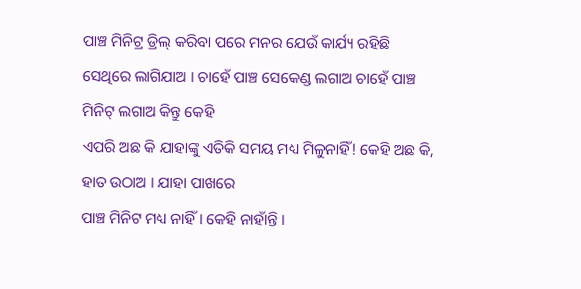ପାଞ୍ଚ ମିନିଟ୍ର ଡ୍ରିଲ୍ କରିବା ପରେ ମନର ଯେଉଁ କାର୍ଯ୍ୟ ରହିଛି
ସେଥିରେ ଲାଗିଯାଅ । ଚାହେଁ ପାଞ୍ଚ ସେକେଣ୍ଡ ଲଗାଅ ଚାହେଁ ପାଞ୍ଚ ମିନିଟ୍ ଲଗାଅ କିନ୍ତୁ କେହି
ଏପରି ଅଛ କି ଯାହାଙ୍କୁ ଏତିକି ସମୟ ମଧ୍ୟ ମିଳୁନାହିଁ! କେହି ଅଛ କି, ହାତ ଉଠାଅ । ଯାହା ପାଖରେ
ପାଞ୍ଚ ମିନିଟ ମଧ୍ୟ ନାହିଁ । କେହି ନାହାଁନ୍ତି ।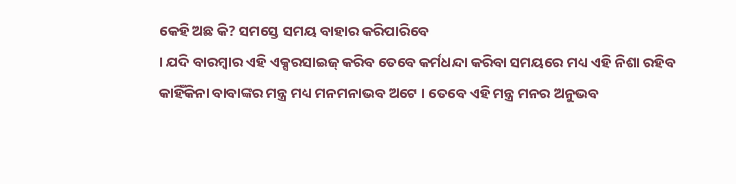କେହି ଅଛ କି? ସମସ୍ତେ ସମୟ ବାହାର କରିପାରିବେ
। ଯଦି ବାରମ୍ବାର ଏହି ଏକ୍ସରସାଇଜ୍ କରିବ ତେବେ କର୍ମଧନ୍ଦା କରିବା ସମୟରେ ମଧ୍ୟ ଏହି ନିଶା ରହିବ
କାହିଁକିନା ବାବାଙ୍କର ମନ୍ତ୍ର ମଧ୍ୟ ମନମନାଭବ ଅଟେ । ତେବେ ଏହି ମନ୍ତ୍ର ମନର ଅନୁଭବ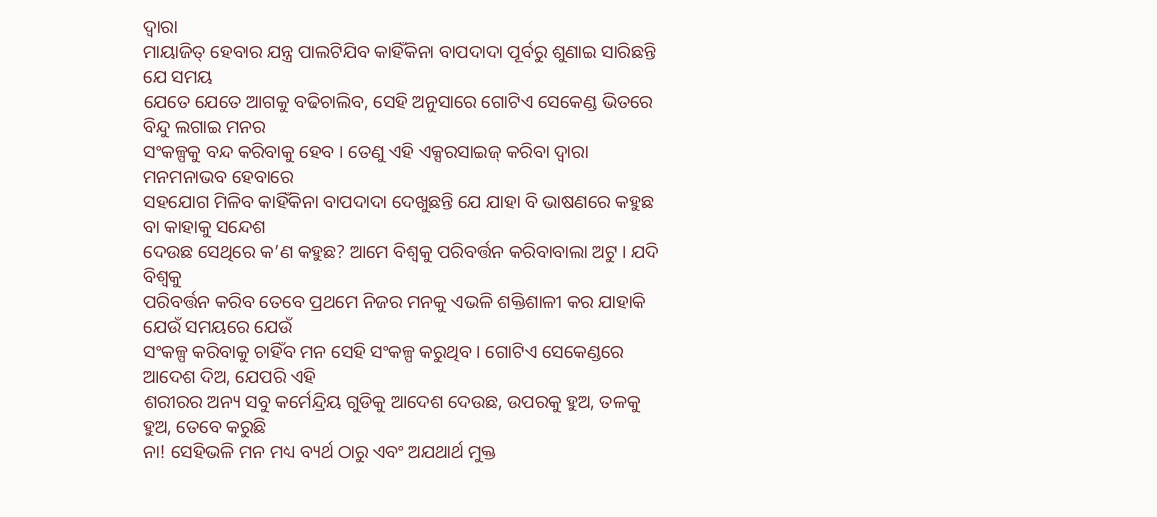ଦ୍ୱାରା
ମାୟାଜିତ୍ ହେବାର ଯନ୍ତ୍ର ପାଲଟିଯିବ କାହିଁକିନା ବାପଦାଦା ପୂର୍ବରୁ ଶୁଣାଇ ସାରିଛନ୍ତି ଯେ ସମୟ
ଯେତେ ଯେତେ ଆଗକୁ ବଢିଚାଲିବ, ସେହି ଅନୁସାରେ ଗୋଟିଏ ସେକେଣ୍ଡ ଭିତରେ ବିନ୍ଦୁ ଲଗାଇ ମନର
ସଂକଳ୍ପକୁ ବନ୍ଦ କରିବାକୁ ହେବ । ତେଣୁ ଏହି ଏକ୍ସରସାଇଜ୍ କରିବା ଦ୍ୱାରା ମନମନାଭବ ହେବାରେ
ସହଯୋଗ ମିଳିବ କାହିଁକିନା ବାପଦାଦା ଦେଖୁଛନ୍ତି ଯେ ଯାହା ବି ଭାଷଣରେ କହୁଛ ବା କାହାକୁ ସନ୍ଦେଶ
ଦେଉଛ ସେଥିରେ କ’ଣ କହୁଛ? ଆମେ ବିଶ୍ୱକୁ ପରିବର୍ତ୍ତନ କରିବାବାଲା ଅଟୁ । ଯଦି ବିଶ୍ୱକୁ
ପରିବର୍ତ୍ତନ କରିବ ତେବେ ପ୍ରଥମେ ନିଜର ମନକୁ ଏଭଳି ଶକ୍ତିଶାଳୀ କର ଯାହାକି ଯେଉଁ ସମୟରେ ଯେଉଁ
ସଂକଳ୍ପ କରିବାକୁ ଚାହିଁବ ମନ ସେହି ସଂକଳ୍ପ କରୁଥିବ । ଗୋଟିଏ ସେକେଣ୍ଡରେ ଆଦେଶ ଦିଅ, ଯେପରି ଏହି
ଶରୀରର ଅନ୍ୟ ସବୁ କର୍ମେନ୍ଦ୍ରିୟ ଗୁଡିକୁ ଆଦେଶ ଦେଉଛ, ଉପରକୁ ହୁଅ, ତଳକୁ ହୁଅ, ତେବେ କରୁଛି
ନା! ସେହିଭଳି ମନ ମଧ୍ୟ ବ୍ୟର୍ଥ ଠାରୁ ଏବଂ ଅଯଥାର୍ଥ ମୁକ୍ତ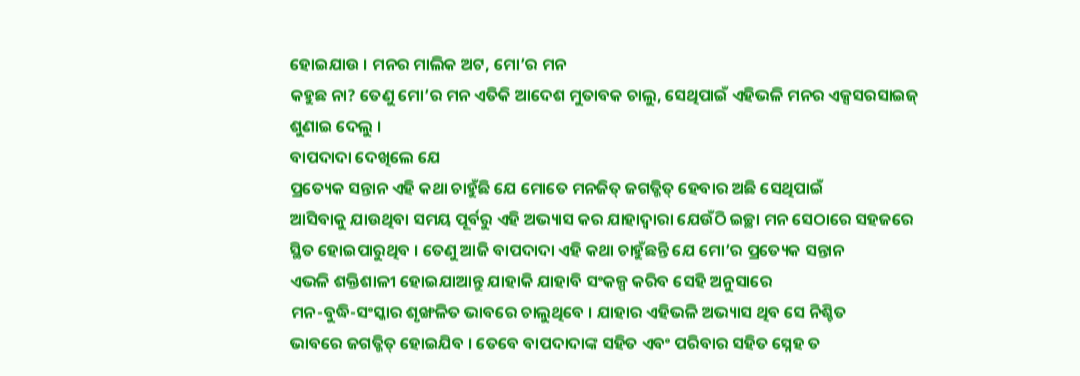ହୋଇଯାଉ । ମନର ମାଲିକ ଅଟ, ମୋ’ର ମନ
କହୁଛ ନା? ତେଣୁ ମୋ’ର ମନ ଏତିକି ଆଦେଶ ମୁତାବକ ଚାଲୁ, ସେଥିପାଇଁ ଏହିଭଳି ମନର ଏକ୍ସସରସାଇଜ୍
ଶୁଣାଇ ଦେଲୁ ।
ବାପଦାଦା ଦେଖିଲେ ଯେ
ପ୍ରତ୍ୟେକ ସନ୍ତାନ ଏହି କଥା ଚାହୁଁଛି ଯେ ମୋତେ ମନଜିତ୍ ଜଗତ୍ଜିତ୍ ହେବାର ଅଛି ସେଥିପାଇଁ
ଆସିବାକୁ ଯାଉଥିବା ସମୟ ପୂର୍ବରୁ ଏହି ଅଭ୍ୟାସ କର ଯାହାଦ୍ୱାରା ଯେଉଁଠି ଇଚ୍ଛା ମନ ସେଠାରେ ସହଜରେ
ସ୍ଥିତ ହୋଇପାରୁଥିବ । ତେଣୁ ଆଜି ବାପଦାଦା ଏହି କଥା ଚାହୁଁଛନ୍ତି ଯେ ମୋ’ର ପ୍ରତ୍ୟେକ ସନ୍ତାନ
ଏଭଳି ଶକ୍ତିଶାଳୀ ହୋଇଯାଆନ୍ତୁ ଯାହାକି ଯାହାବି ସଂକଳ୍ପ କରିବ ସେହି ଅନୁସାରେ
ମନ-ବୁଦ୍ଧି-ସଂସ୍କାର ଶୃଙ୍ଖଳିତ ଭାବରେ ଚାଲୁଥିବେ । ଯାହାର ଏହିଭଳି ଅଭ୍ୟାସ ଥିବ ସେ ନିଶ୍ଚିତ
ଭାବରେ ଜଗତ୍ଜିତ୍ ହୋଇଯିବ । ତେବେ ବାପଦାଦାଙ୍କ ସହିତ ଏବଂ ପରିବାର ସହିତ ସ୍ନେହ ତ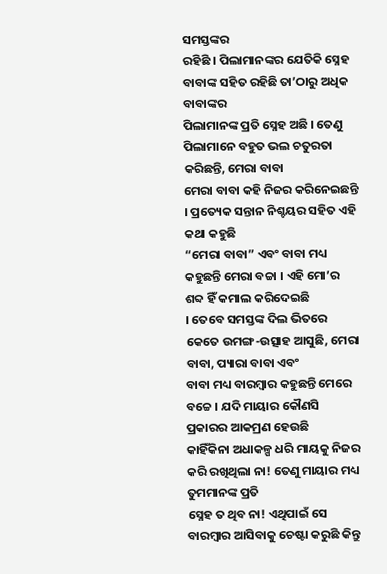ସମସ୍ତଙ୍କର
ରହିଛି । ପିଲାମାନଙ୍କର ଯେତିକି ସ୍ନେହ ବାବାଙ୍କ ସହିତ ରହିଛି ତା’ଠାରୁ ଅଧିକ ବାବାଙ୍କର
ପିଲାମାନଙ୍କ ପ୍ରତି ସ୍ନେହ ଅଛି । ତେଣୁ ପିଲାମାନେ ବହୁତ ଭଲ ଚତୁରତା କରିଛନ୍ତି, ମେରା ବାବା
ମେରା ବାବା କହି ନିଜର କରିନେଇଛନ୍ତି । ପ୍ରତ୍ୟେକ ସନ୍ତାନ ନିଶ୍ଚୟର ସହିତ ଏହି କଥା କହୁଛି
“ମେରା ବାବା” ଏବଂ ବାବା ମଧ୍ୟ କହୁଛନ୍ତି ମେରା ବଚ୍ଚା । ଏହି ମୋ’ର ଶବ୍ଦ ହିଁ କମାଲ କରିଦେଇଛି
। ତେବେ ସମସ୍ତଙ୍କ ଦିଲ ଭିତରେ କେତେ ଉମଙ୍ଗ-ଉତ୍ସାହ ଆସୁଛି, ମେରା ବାବା, ପ୍ୟାରା ବାବା ଏବଂ
ବାବା ମଧ୍ୟ ବାରମ୍ବାର କହୁଛନ୍ତି ମେରେ ବଚ୍ଚେ । ଯଦି ମାୟାର କୌଣସି ପ୍ରକାରର ଆକମ୍ରଣ ହେଉଛି
କାହିଁକିନା ଅଧାକଳ୍ପ ଧରି ମାୟକୁ ନିଜର କରି ରଖିଥିଲା ନା! ତେଣୁ ମାୟାର ମଧ୍ୟ ତୁମମାନଙ୍କ ପ୍ରତି
ସ୍ନେହ ତ ଥିବ ନା! ଏଥିପାଇଁ ସେ ବାରମ୍ବାର ଆସିବାକୁ ଚେଷ୍ଟା କରୁଛି କିନ୍ତୁ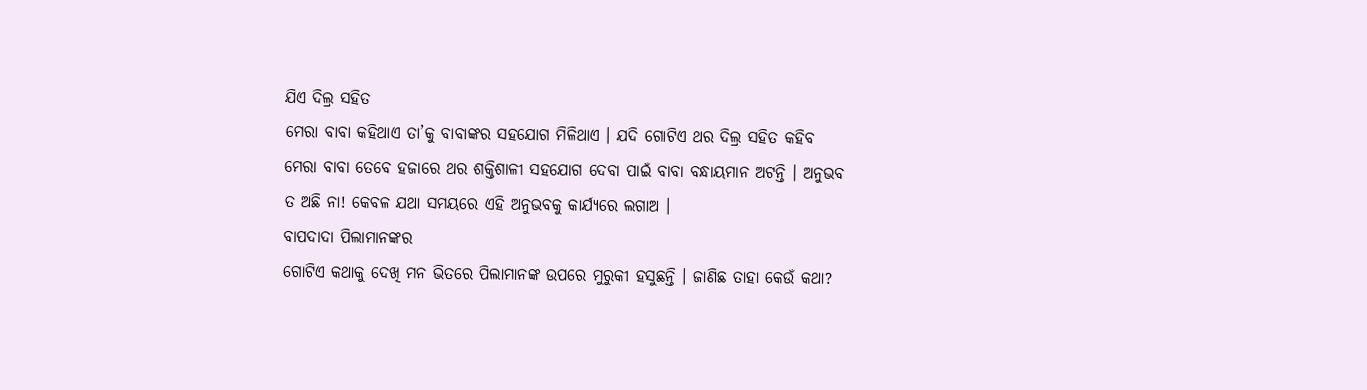ଯିଏ ଦିଲ୍ର ସହିତ
ମେରା ବାବା କହିଥାଏ ତା’କୁ ବାବାଙ୍କର ସହଯୋଗ ମିଳିଥାଏ । ଯଦି ଗୋଟିଏ ଥର ଦିଲ୍ର ସହିତ କହିବ
ମେରା ବାବା ତେବେ ହଜାରେ ଥର ଶକ୍ତିଶାଳୀ ସହଯୋଗ ଦେବା ପାଇଁ ବାବା ବନ୍ଧାୟମାନ ଅଟନ୍ତି । ଅନୁଭବ
ତ ଅଛି ନା! କେବଳ ଯଥା ସମୟରେ ଏହି ଅନୁଭବକୁ କାର୍ଯ୍ୟରେ ଲଗାଅ ।
ବାପଦାଦା ପିଲାମାନଙ୍କର
ଗୋଟିଏ କଥାକୁ ଦେଖି ମନ ଭିତରେ ପିଲାମାନଙ୍କ ଉପରେ ମୁରୁକୀ ହସୁଛନ୍ତି । ଜାଣିଛ ତାହା କେଉଁ କଥା?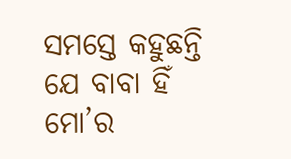ସମସ୍ତେ କହୁଛନ୍ତି ଯେ ବାବା ହିଁ ମୋ’ର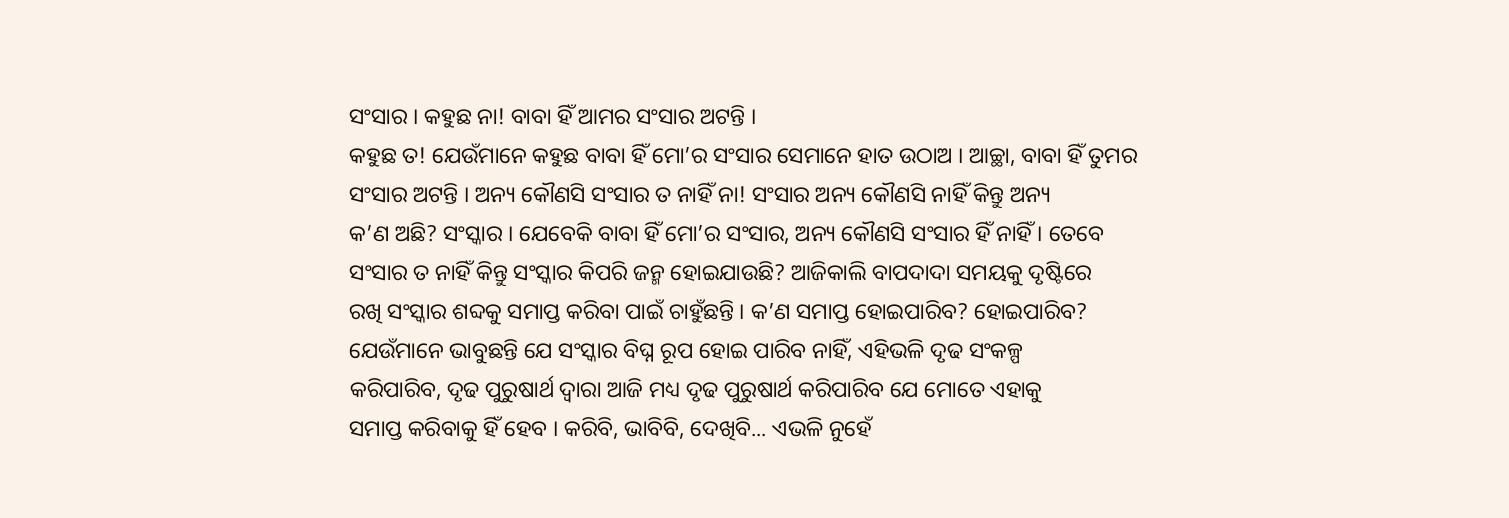ସଂସାର । କହୁଛ ନା! ବାବା ହିଁ ଆମର ସଂସାର ଅଟନ୍ତି ।
କହୁଛ ତ! ଯେଉଁମାନେ କହୁଛ ବାବା ହିଁ ମୋ’ର ସଂସାର ସେମାନେ ହାତ ଉଠାଅ । ଆଚ୍ଛା, ବାବା ହିଁ ତୁମର
ସଂସାର ଅଟନ୍ତି । ଅନ୍ୟ କୌଣସି ସଂସାର ତ ନାହିଁ ନା! ସଂସାର ଅନ୍ୟ କୌଣସି ନାହିଁ କିନ୍ତୁ ଅନ୍ୟ
କ’ଣ ଅଛି? ସଂସ୍କାର । ଯେବେକି ବାବା ହିଁ ମୋ’ର ସଂସାର, ଅନ୍ୟ କୌଣସି ସଂସାର ହିଁ ନାହିଁ । ତେବେ
ସଂସାର ତ ନାହିଁ କିନ୍ତୁ ସଂସ୍କାର କିପରି ଜନ୍ମ ହୋଇଯାଉଛି? ଆଜିକାଲି ବାପଦାଦା ସମୟକୁ ଦୃଷ୍ଟିରେ
ରଖି ସଂସ୍କାର ଶବ୍ଦକୁ ସମାପ୍ତ କରିବା ପାଇଁ ଚାହୁଁଛନ୍ତି । କ’ଣ ସମାପ୍ତ ହୋଇପାରିବ? ହୋଇପାରିବ?
ଯେଉଁମାନେ ଭାବୁଛନ୍ତି ଯେ ସଂସ୍କାର ବିଘ୍ନ ରୂପ ହୋଇ ପାରିବ ନାହିଁ, ଏହିଭଳି ଦୃଢ ସଂକଳ୍ପ
କରିପାରିବ, ଦୃଢ ପୁରୁଷାର୍ଥ ଦ୍ୱାରା ଆଜି ମଧ୍ୟ ଦୃଢ ପୁରୁଷାର୍ଥ କରିପାରିବ ଯେ ମୋତେ ଏହାକୁ
ସମାପ୍ତ କରିବାକୁ ହିଁ ହେବ । କରିବି, ଭାବିବି, ଦେଖିବି... ଏଭଳି ନୁହେଁ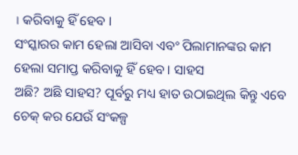। କରିବାକୁ ହିଁ ହେବ ।
ସଂସ୍କାରର କାମ ହେଲା ଆସିବା ଏବଂ ପିଲାମାନଙ୍କର କାମ ହେଲା ସମାପ୍ତ କରିବାକୁ ହିଁ ହେବ । ସାହସ
ଅଛି? ଅଛି ସାହସ? ପୂର୍ବରୁ ମଧ୍ୟ ହାତ ଉଠାଇଥିଲ କିନ୍ତୁ ଏବେ ଚେକ୍ କର ଯେଉଁ ସଂକଳ୍ପ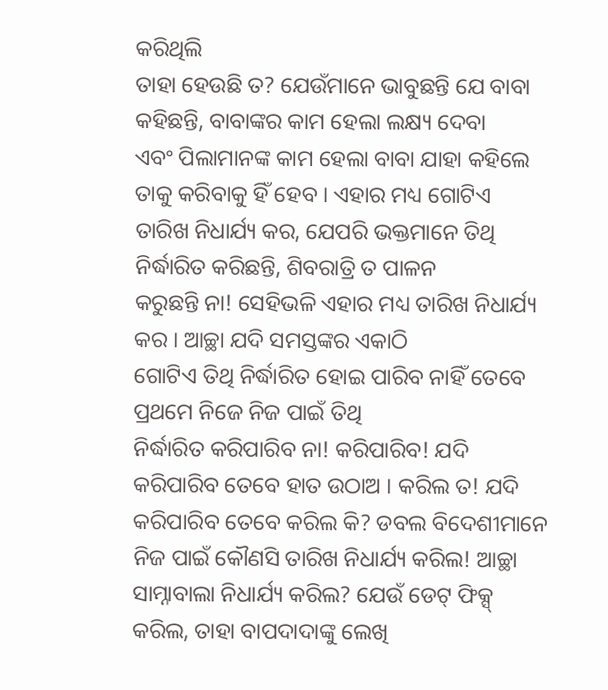କରିଥିଲି
ତାହା ହେଉଛି ତ? ଯେଉଁମାନେ ଭାବୁଛନ୍ତି ଯେ ବାବା କହିଛନ୍ତି, ବାବାଙ୍କର କାମ ହେଲା ଲକ୍ଷ୍ୟ ଦେବା
ଏବଂ ପିଲାମାନଙ୍କ କାମ ହେଲା ବାବା ଯାହା କହିଲେ ତାକୁ କରିବାକୁ ହିଁ ହେବ । ଏହାର ମଧ୍ୟ ଗୋଟିଏ
ତାରିଖ ନିଧାର୍ଯ୍ୟ କର, ଯେପରି ଭକ୍ତମାନେ ତିଥି ନିର୍ଦ୍ଧାରିତ କରିଛନ୍ତି, ଶିବରାତ୍ରି ତ ପାଳନ
କରୁଛନ୍ତି ନା! ସେହିଭଳି ଏହାର ମଧ୍ୟ ତାରିଖ ନିଧାର୍ଯ୍ୟ କର । ଆଚ୍ଛା ଯଦି ସମସ୍ତଙ୍କର ଏକାଠି
ଗୋଟିଏ ତିଥି ନିର୍ଦ୍ଧାରିତ ହୋଇ ପାରିବ ନାହିଁ ତେବେ ପ୍ରଥମେ ନିଜେ ନିଜ ପାଇଁ ତିଥି
ନିର୍ଦ୍ଧାରିତ କରିପାରିବ ନା! କରିପାରିବ! ଯଦି କରିପାରିବ ତେବେ ହାତ ଉଠାଅ । କରିଲ ତ! ଯଦି
କରିପାରିବ ତେବେ କରିଲ କି? ଡବଲ ବିଦେଶୀମାନେ ନିଜ ପାଇଁ କୌଣସି ତାରିଖ ନିଧାର୍ଯ୍ୟ କରିଲ! ଆଚ୍ଛା
ସାମ୍ନାବାଲା ନିଧାର୍ଯ୍ୟ କରିଲ? ଯେଉଁ ଡେଟ୍ ଫିକ୍ସ୍ କରିଲ, ତାହା ବାପଦାଦାଙ୍କୁ ଲେଖି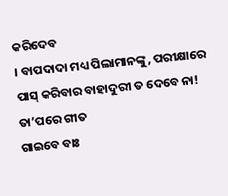କରିଦେବ
। ବାପଦାଦା ମଧ୍ୟ ପିଲାମାନଙ୍କୁ, ପରୀକ୍ଷାରେ ପାସ୍ କରିବାର ବାହାଦୁରୀ ତ ଦେବେ ନା! ତା’ପରେ ଗୀତ
ଗାଇବେ ବାଃ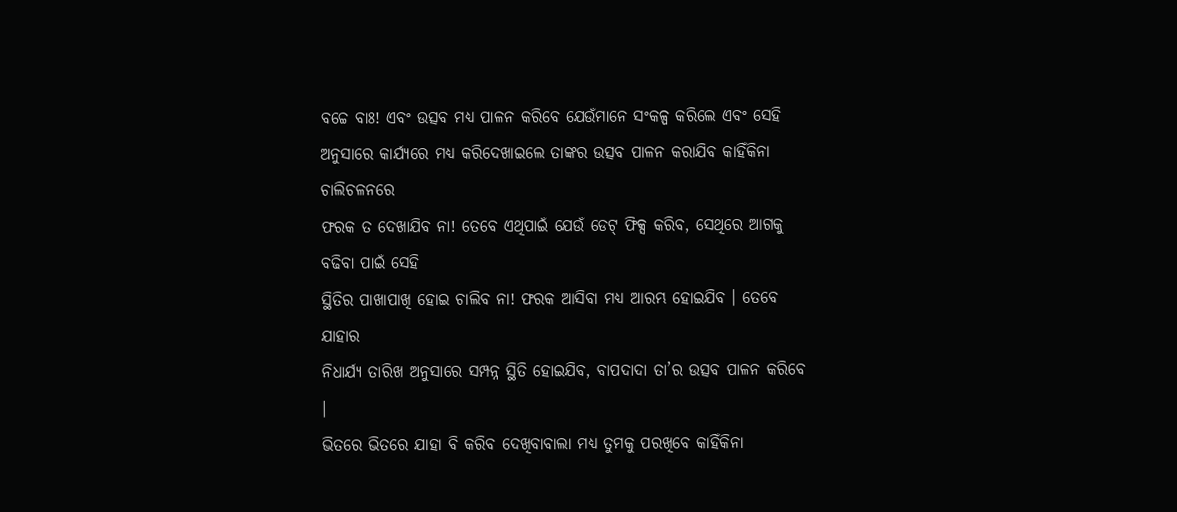ବଚ୍ଚେ ବାଃ! ଏବଂ ଉତ୍ସବ ମଧ୍ୟ ପାଳନ କରିବେ ଯେଉଁମାନେ ସଂକଳ୍ପ କରିଲେ ଏବଂ ସେହି
ଅନୁସାରେ କାର୍ଯ୍ୟରେ ମଧ୍ୟ କରିଦେଖାଇଲେ ତାଙ୍କର ଉତ୍ସବ ପାଳନ କରାଯିବ କାହିଁକିନା ଚାଲିଚଳନରେ
ଫରକ ତ ଦେଖାଯିବ ନା! ତେବେ ଏଥିପାଇଁ ଯେଉଁ ଡେଟ୍ ଫିକ୍ସ କରିବ, ସେଥିରେ ଆଗକୁ ବଢିବା ପାଇଁ ସେହି
ସ୍ଥିତିର ପାଖାପାଖି ହୋଇ ଚାଲିବ ନା! ଫରକ ଆସିବା ମଧ୍ୟ ଆରମ୍ଭ ହୋଇଯିବ । ତେବେ ଯାହାର
ନିଧାର୍ଯ୍ୟ ତାରିଖ ଅନୁସାରେ ସମ୍ପନ୍ନ ସ୍ଥିତି ହୋଇଯିବ, ବାପଦାଦା ତା’ର ଉତ୍ସବ ପାଳନ କରିବେ ।
ଭିତରେ ଭିତରେ ଯାହା ବି କରିବ ଦେଖିବାବାଲା ମଧ୍ୟ ତୁମକୁ ପରଖିବେ କାହିଁକିନା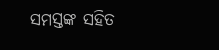ସମସ୍ତଙ୍କ ସହିତ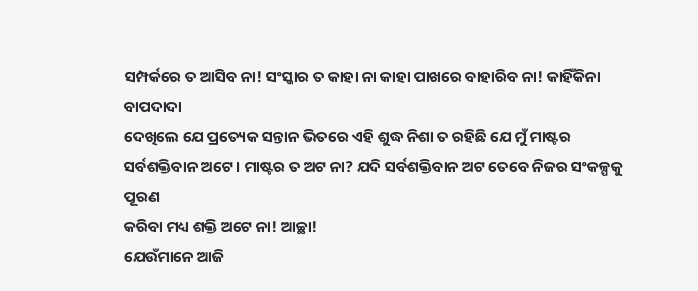ସମ୍ପର୍କରେ ତ ଆସିବ ନା! ସଂସ୍କାର ତ କାହା ନା କାହା ପାଖରେ ବାହାରିବ ନା! କାହିଁକିନା ବାପଦାଦା
ଦେଖିଲେ ଯେ ପ୍ରତ୍ୟେକ ସନ୍ତାନ ଭିତରେ ଏହି ଶୁଦ୍ଧ ନିଶା ତ ରହିଛି ଯେ ମୁଁ ମାଷ୍ଟର
ସର୍ବଶକ୍ତିବାନ ଅଟେ । ମାଷ୍ଟର ତ ଅଟ ନା? ଯଦି ସର୍ବଶକ୍ତିବାନ ଅଟ ତେବେ ନିଜର ସଂକଳ୍ପକୁ ପୂରଣ
କରିବା ମଧ୍ୟ ଶକ୍ତି ଅଟେ ନା! ଆଚ୍ଛା!
ଯେଉଁମାନେ ଆଜି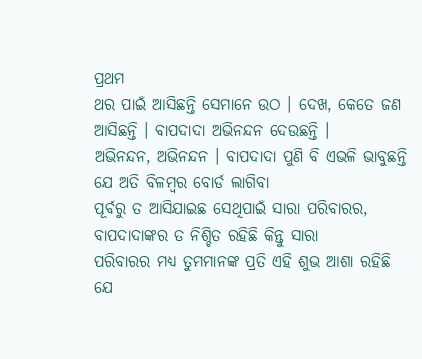ପ୍ରଥମ
ଥର ପାଇଁ ଆସିଛନ୍ତି ସେମାନେ ଉଠ । ଦେଖ, କେତେ ଜଣ ଆସିଛନ୍ତି । ବାପଦାଦା ଅଭିନନ୍ଦନ ଦେଉଛନ୍ତି ।
ଅଭିନନ୍ଦନ, ଅଭିନନ୍ଦନ । ବାପଦାଦା ପୁଣି ବି ଏଭଳି ଭାବୁଛନ୍ତି ଯେ ଅତି ବିଳମ୍ବର ବୋର୍ଡ ଲାଗିବା
ପୂର୍ବରୁ ତ ଆସିଯାଇଛ ସେଥିପାଇଁ ସାରା ପରିବାରର, ବାପଦାଦାଙ୍କର ତ ନିଶ୍ଚିତ ରହିଛି କିନ୍ତୁ ସାରା
ପରିବାରର ମଧ୍ୟ ତୁମମାନଙ୍କ ପ୍ରତି ଏହି ଶୁଭ ଆଶା ରହିଛି ଯେ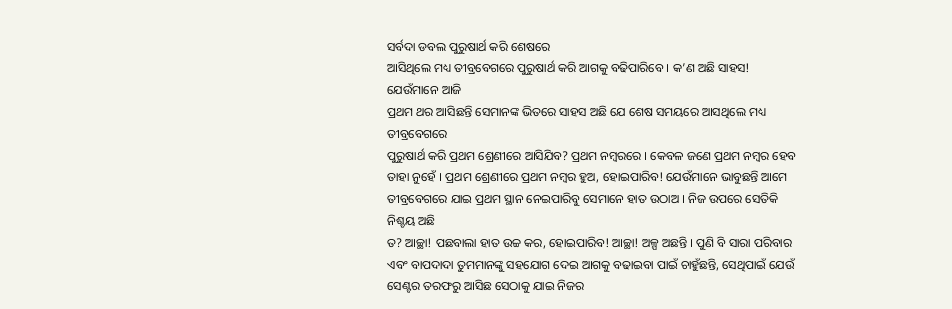ସର୍ବଦା ଡବଲ ପୁରୁଷାର୍ଥ କରି ଶେଷରେ
ଆସିଥିଲେ ମଧ୍ୟ ତୀବ୍ରବେଗରେ ପୁରୁଷାର୍ଥ କରି ଆଗକୁ ବଢିପାରିବେ । କ’ଣ ଅଛି ସାହସ! ଯେଉଁମାନେ ଆଜି
ପ୍ରଥମ ଥର ଆସିଛନ୍ତି ସେମାନଙ୍କ ଭିତରେ ସାହସ ଅଛି ଯେ ଶେଷ ସମୟରେ ଆସଥିଲେ ମଧ୍ୟ ତୀବ୍ରବେଗରେ
ପୁରୁଷାର୍ଥ କରି ପ୍ରଥମ ଶ୍ରେଣୀରେ ଆସିଯିବ? ପ୍ରଥମ ନମ୍ବରରେ । କେବଳ ଜଣେ ପ୍ରଥମ ନମ୍ବର ହେବ
ତାହା ନୁହେଁ । ପ୍ରଥମ ଶ୍ରେଣୀରେ ପ୍ରଥମ ନମ୍ବର ହୁଅ, ହୋଇପାରିବ! ଯେଉଁମାନେ ଭାବୁଛନ୍ତି ଆମେ
ତୀବ୍ରବେଗରେ ଯାଇ ପ୍ରଥମ ସ୍ଥାନ ନେଇପାରିବୁ ସେମାନେ ହାତ ଉଠାଅ । ନିଜ ଉପରେ ସେତିକି ନିଶ୍ଚୟ ଅଛି
ତ? ଆଚ୍ଛା! ପଛବାଲା ହାତ ଉଚ୍ଚ କର, ହୋଇପାରିବ! ଆଚ୍ଛା! ଅଳ୍ପ ଅଛନ୍ତି । ପୁଣି ବି ସାରା ପରିବାର
ଏବଂ ବାପଦାଦା ତୁମମାନଙ୍କୁ ସହଯୋଗ ଦେଇ ଆଗକୁ ବଢାଇବା ପାଇଁ ଚାହୁଁଛନ୍ତି, ସେଥିପାଇଁ ଯେଉଁ
ସେଣ୍ଟର ତରଫରୁ ଆସିଛ ସେଠାକୁ ଯାଇ ନିଜର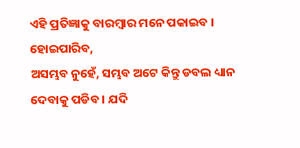ଏହି ପ୍ରତିଜ୍ଞାକୁ ବାରମ୍ବାର ମନେ ପକାଇବ । ହୋଇପାରିବ,
ଅସମ୍ଭବ ନୁହେଁ, ସମ୍ଭବ ଅଟେ କିନ୍ତୁ ଡବଲ ଧ୍ୟାନ ଦେବାକୁ ପଡିବ । ଯଦି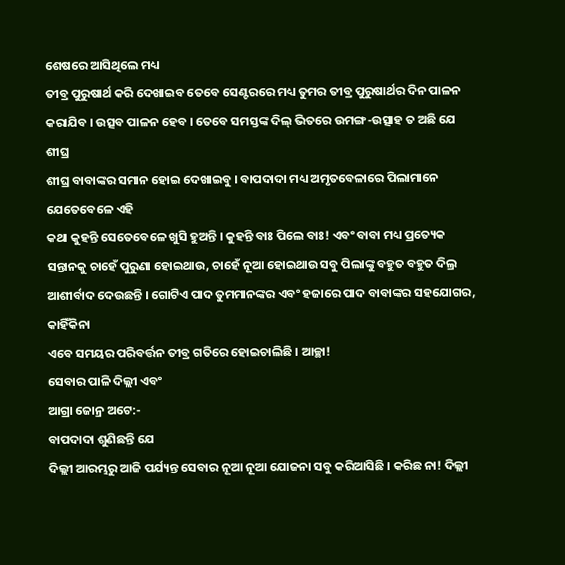ଶେଷରେ ଆସିଥିଲେ ମଧ୍ୟ
ତୀବ୍ର ପୁରୁଷାର୍ଥ କରି ଦେଖାଇବ ତେବେ ସେଣ୍ଟରରେ ମଧ୍ୟ ତୁମର ତୀବ୍ର ପୁରୁଷାର୍ଥର ଦିନ ପାଳନ
କରାଯିବ । ଉତ୍ସବ ପାଳନ ହେବ । ତେବେ ସମସ୍ତଙ୍କ ଦିଲ୍ ଭିତରେ ଉମଙ୍ଗ-ଉତ୍ସାହ ତ ଅଛି ଯେ ଶୀଘ୍ର
ଶୀଘ୍ର ବାବାଙ୍କର ସମାନ ହୋଇ ଦେଖାଇବୁ । ବାପଦାଦା ମଧ୍ୟ ଅମୃତବେଳାରେ ପିଲାମାନେ ଯେତେବେଳେ ଏହି
କଥା କୁହନ୍ତି ସେତେବେଳେ ଖୁସି ହୁଅନ୍ତି । କୁହନ୍ତି ବାଃ ପିଲେ ବାଃ! ଏବଂ ବାବା ମଧ୍ୟ ପ୍ରତ୍ୟେକ
ସନ୍ତାନକୁ ଚାହେଁ ପୁରୁଣା ହୋଇଥାଉ, ଚାହେଁ ନୂଆ ହୋଇଥାଉ ସବୁ ପିଲାଙ୍କୁ ବହୁତ ବହୁତ ଦିଲ୍ର
ଆଶୀର୍ବାଦ ଦେଉଛନ୍ତି । ଗୋଟିଏ ପାଦ ତୁମମାନଙ୍କର ଏବଂ ହଜାରେ ପାଦ ବାବାଙ୍କର ସହଯୋଗର, କାହିଁକିନା
ଏବେ ସମୟର ପରିବର୍ତ୍ତନ ତୀବ୍ର ଗତିରେ ହୋଇଚାଲିଛି । ଆଚ୍ଛା!
ସେବାର ପାଳି ଦିଲ୍ଲୀ ଏବଂ
ଆଗ୍ରା ଜୋନ୍ର ଅଟେ:-
ବାପଦାଦା ଶୁଣିଛନ୍ତି ଯେ
ଦିଲ୍ଲୀ ଆରମ୍ଭରୁ ଆଜି ପର୍ଯ୍ୟନ୍ତ ସେବାର ନୂଆ ନୂଆ ଯୋଜନା ସବୁ କରିଆସିଛି । କରିଛ ନା! ଦିଲ୍ଲୀ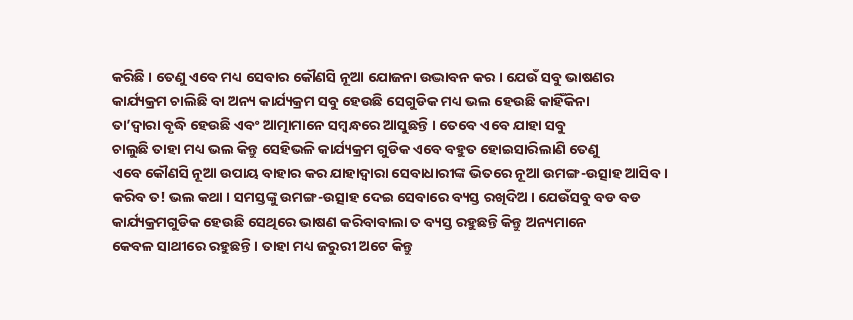କରିଛି । ତେଣୁ ଏବେ ମଧ୍ୟ ସେବାର କୌଣସି ନୂଆ ଯୋଜନା ଉଦ୍ଭାବନ କର । ଯେଉଁ ସବୁ ଭାଷଣର
କାର୍ଯ୍ୟକ୍ରମ ଚାଲିଛି ବା ଅନ୍ୟ କାର୍ଯ୍ୟକ୍ରମ ସବୁ ହେଉଛି ସେଗୁଡିକ ମଧ୍ୟ ଭଲ ହେଉଛି କାହିଁକିନା
ତା’ଦ୍ୱାରା ବୃଦ୍ଧି ହେଉଛି ଏବଂ ଆତ୍ମାମାନେ ସମ୍ବନ୍ଧରେ ଆସୁଛନ୍ତି । ତେବେ ଏବେ ଯାହା ସବୁ
ଚାଲୁଛି ତାହା ମଧ୍ୟ ଭଲ କିନ୍ତୁ ସେହିଭଳି କାର୍ଯ୍ୟକ୍ରମ ଗୁଡିକ ଏବେ ବହୁତ ହୋଇସାରିଲାଣି ତେଣୁ
ଏବେ କୌଣସି ନୂଆ ଉପାୟ ବାହାର କର ଯାହାଦ୍ୱାରା ସେବାଧାରୀଙ୍କ ଭିତରେ ନୂଆ ଉମଙ୍ଗ-ଉତ୍ସାହ ଆସିବ ।
କରିବ ତ! ଭଲ କଥା । ସମସ୍ତଙ୍କୁ ଉମଙ୍ଗ-ଉତ୍ସାହ ଦେଇ ସେବାରେ ବ୍ୟସ୍ତ ରଖିଦିଅ । ଯେଉଁସବୁ ବଡ ବଡ
କାର୍ଯ୍ୟକ୍ରମଗୁଡିକ ହେଉଛି ସେଥିରେ ଭାଷଣ କରିବାବାଲା ତ ବ୍ୟସ୍ତ ରହୁଛନ୍ତି କିନ୍ତୁ ଅନ୍ୟମାନେ
କେବଳ ସାଥୀରେ ରହୁଛନ୍ତି । ତାହା ମଧ୍ୟ ଜରୁରୀ ଅଟେ କିନ୍ତୁ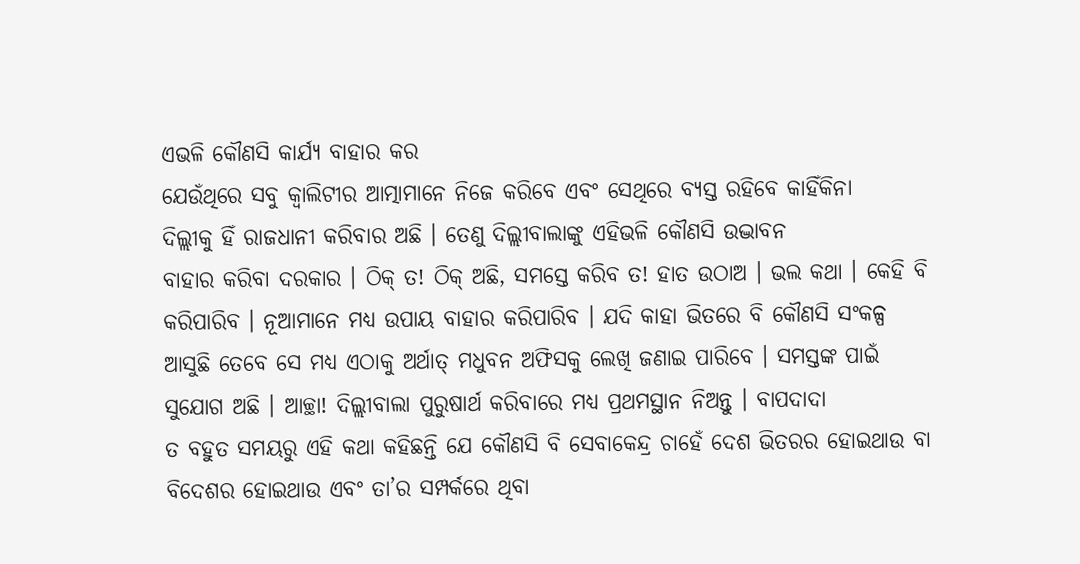ଏଭଳି କୌଣସି କାର୍ଯ୍ୟ ବାହାର କର
ଯେଉଁଥିରେ ସବୁ କ୍ୱାଲିଟୀର ଆତ୍ମାମାନେ ନିଜେ କରିବେ ଏବଂ ସେଥିରେ ବ୍ୟସ୍ତ ରହିବେ କାହିଁକିନା
ଦିଲ୍ଲୀକୁ ହିଁ ରାଜଧାନୀ କରିବାର ଅଛି । ତେଣୁ ଦିଲ୍ଲୀବାଲାଙ୍କୁ ଏହିଭଳି କୌଣସି ଉଦ୍ଭାବନ
ବାହାର କରିବା ଦରକାର । ଠିକ୍ ତ! ଠିକ୍ ଅଛି, ସମସ୍ତେ କରିବ ତ! ହାତ ଉଠାଅ । ଭଲ କଥା । କେହି ବି
କରିପାରିବ । ନୂଆମାନେ ମଧ୍ୟ ଉପାୟ ବାହାର କରିପାରିବ । ଯଦି କାହା ଭିତରେ ବି କୌଣସି ସଂକଳ୍ପ
ଆସୁଛି ତେବେ ସେ ମଧ୍ୟ ଏଠାକୁ ଅର୍ଥାତ୍ ମଧୁବନ ଅଫିସକୁ ଲେଖି ଜଣାଇ ପାରିବେ । ସମସ୍ତଙ୍କ ପାଇଁ
ସୁଯୋଗ ଅଛି । ଆଚ୍ଛା! ଦିଲ୍ଲୀବାଲା ପୁରୁଷାର୍ଥ କରିବାରେ ମଧ୍ୟ ପ୍ରଥମସ୍ଥାନ ନିଅନ୍ତୁ । ବାପଦାଦା
ତ ବହୁତ ସମୟରୁ ଏହି କଥା କହିଛନ୍ତି ଯେ କୌଣସି ବି ସେବାକେନ୍ଦ୍ର ଚାହେଁ ଦେଶ ଭିତରର ହୋଇଥାଉ ବା
ବିଦେଶର ହୋଇଥାଉ ଏବଂ ତା’ର ସମ୍ପର୍କରେ ଥିବା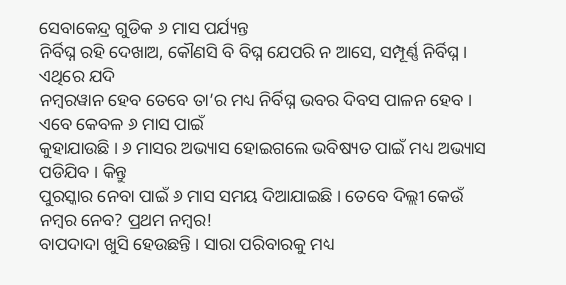ସେବାକେନ୍ଦ୍ର ଗୁଡିକ ୬ ମାସ ପର୍ଯ୍ୟନ୍ତ
ନିର୍ବିଘ୍ନ ରହି ଦେଖାଅ, କୌଣସି ବି ବିଘ୍ନ ଯେପରି ନ ଆସେ, ସମ୍ପୂର୍ଣ୍ଣ ନିର୍ବିଘ୍ନ । ଏଥିରେ ଯଦି
ନମ୍ବରୱାନ ହେବ ତେବେ ତା’ର ମଧ୍ୟ ନିର୍ବିଘ୍ନ ଭବର ଦିବସ ପାଳନ ହେବ । ଏବେ କେବଳ ୬ ମାସ ପାଇଁ
କୁହାଯାଉଛି । ୬ ମାସର ଅଭ୍ୟାସ ହୋଇଗଲେ ଭବିଷ୍ୟତ ପାଇଁ ମଧ୍ୟ ଅଭ୍ୟାସ ପଡିଯିବ । କିନ୍ତୁ
ପୁରସ୍କାର ନେବା ପାଇଁ ୬ ମାସ ସମୟ ଦିଆଯାଇଛି । ତେବେ ଦିଲ୍ଲୀ କେଉଁ ନମ୍ବର ନେବ? ପ୍ରଥମ ନମ୍ବର!
ବାପଦାଦା ଖୁସି ହେଉଛନ୍ତି । ସାରା ପରିବାରକୁ ମଧ୍ୟ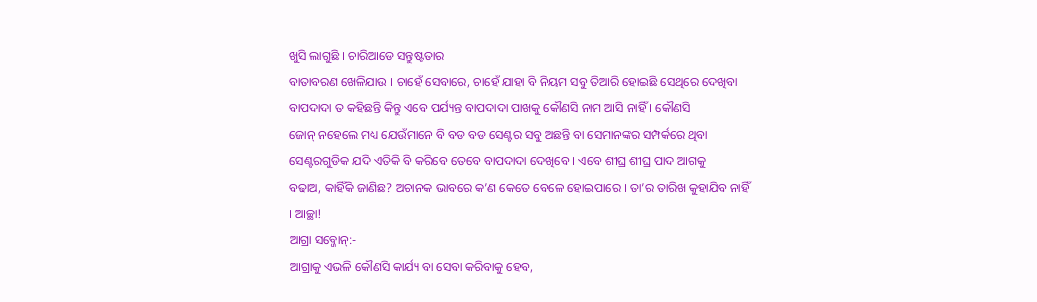ଖୁସି ଲାଗୁଛି । ଚାରିଆଡେ ସନ୍ତୁଷ୍ଟତାର
ବାତାବରଣ ଖେଳିଯାଉ । ଚାହେଁ ସେବାରେ, ଚାହେଁ ଯାହା ବି ନିୟମ ସବୁ ତିଆରି ହୋଇଛି ସେଥିରେ ଦେଖିବା
ବାପଦାଦା ତ କହିଛନ୍ତି କିନ୍ତୁ ଏବେ ପର୍ଯ୍ୟନ୍ତ ବାପଦାଦା ପାଖକୁ କୌଣସି ନାମ ଆସି ନାହିଁ । କୌଣସି
ଜୋନ୍ ନହେଲେ ମଧ୍ୟ ଯେଉଁମାନେ ବି ବଡ ବଡ ସେଣ୍ଟର ସବୁ ଅଛନ୍ତି ବା ସେମାନଙ୍କର ସମ୍ପର୍କରେ ଥିବା
ସେଣ୍ଟରଗୁଡିକ ଯଦି ଏତିକି ବି କରିବେ ତେବେ ବାପଦାଦା ଦେଖିବେ । ଏବେ ଶୀଘ୍ର ଶୀଘ୍ର ପାଦ ଆଗକୁ
ବଢାଅ, କାହିଁକି ଜାଣିଛ? ଅଚାନକ ଭାବରେ କ’ଣ କେତେ ବେଳେ ହୋଇପାରେ । ତା’ର ତାରିଖ କୁହାଯିବ ନାହିଁ
। ଆଚ୍ଛା!
ଆଗ୍ରା ସବ୍ଜୋନ୍:-
ଆଗ୍ରାକୁ ଏଭଳି କୌଣସି କାର୍ଯ୍ୟ ବା ସେବା କରିବାକୁ ହେବ,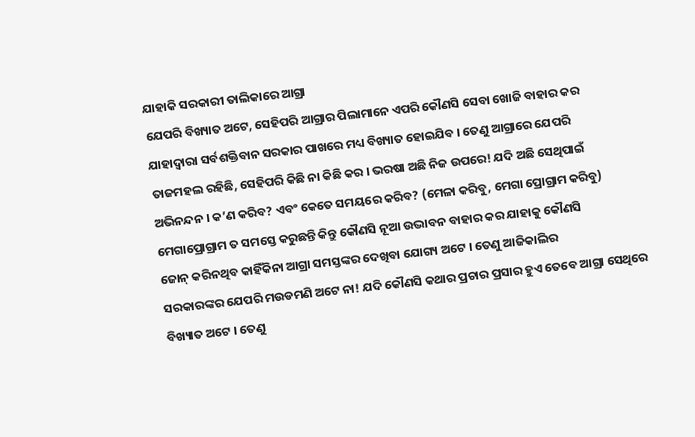ଯାହାକି ସରକାରୀ ତାଲିକାରେ ଆଗ୍ରା
ଯେପରି ବିଖ୍ୟାତ ଅଟେ, ସେହିପରି ଆଗ୍ରାର ପିଲାମାନେ ଏପରି କୌଣସି ସେବା ଖୋଜି ବାହାର କର
ଯାହାଦ୍ୱାରା ସର୍ବଶକ୍ତିବାନ ସରକାର ପାଖରେ ମଧ୍ୟ ବିଖ୍ୟାତ ହୋଇଯିବ । ତେଣୁ ଆଗ୍ରାରେ ଯେପରି
ତାଜମହଲ ରହିଛି, ସେହିପରି କିଛି ନା କିଛି କର । ଭରଷା ଅଛି ନିଜ ଉପରେ! ଯଦି ଅଛି ସେଥିପାଇଁ
ଅଭିନନ୍ଦନ । କ’ଣ କରିବ? ଏବଂ କେତେ ସମୟରେ କରିବ? (ମେଳା କରିବୁ, ମେଗା ପ୍ରୋଗ୍ରାମ କରିବୁ)
ମେଗାପ୍ରୋଗ୍ରାମ ତ ସମସ୍ତେ କରୁଛନ୍ତି କିନ୍ତୁ କୌଣସି ନୂଆ ଉଦ୍ଭାବନ ବାହାର କର ଯାହାକୁ କୌଣସି
ଜୋନ୍ କରିନଥିବ କାହିଁକିନା ଆଗ୍ରା ସମସ୍ତଙ୍କର ଦେଖିବା ଯୋଗ୍ୟ ଅଟେ । ତେଣୁ ଆଜିକାଲିର
ସରକାରଙ୍କର ଯେପରି ମଉଡମଣି ଅଟେ ନା! ଯଦି କୌଣସି କଥାର ପ୍ରଚାର ପ୍ରସାର ହୁଏ ତେବେ ଆଗ୍ରା ସେଥିରେ
ବିଖ୍ୟାତ ଅଟେ । ତେଣୁ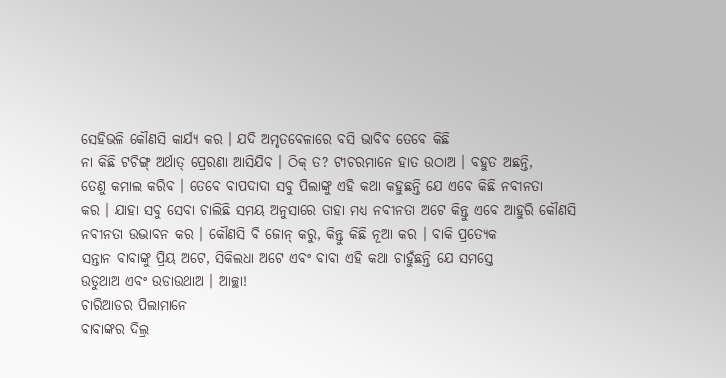ସେହିଭଳି କୌଣସି କାର୍ଯ୍ୟ କର । ଯଦି ଅମୃତବେଳାରେ ବସି ଭାବିବ ତେବେ କିଛି
ନା କିଛି ଟଚିଙ୍ଗ୍ ଅର୍ଥାତ୍ ପ୍ରେରଣା ଆସିଯିବ । ଠିକ୍ ତ? ଟୀଚରମାନେ ହାତ ଉଠାଅ । ବହୁତ ଅଛନ୍ତି,
ତେଣୁ କମାଲ କରିବ । ତେବେ ବାପଦାଦା ସବୁ ପିଲାଙ୍କୁ ଏହି କଥା କହୁଛନ୍ତି ଯେ ଏବେ କିଛି ନବୀନତା
କର । ଯାହା ସବୁ ସେବା ଚାଲିଛି ସମୟ ଅନୁସାରେ ତାହା ମଧ୍ୟ ନବୀନତା ଅଟେ କିନ୍ତୁ ଏବେ ଆହୁରି କୌଣସି
ନବୀନତା ଉଦ୍ଭାବନ କର । କୌଣସି ବି ଜୋନ୍ କରୁ, କିନ୍ତୁ କିଛି ନୂଆ କର । ବାକି ପ୍ରତ୍ୟେକ
ସନ୍ତାନ ବାବାଙ୍କୁ ପ୍ରିୟ ଅଟେ, ସିକିଲଧା ଅଟେ ଏବଂ ବାବା ଏହି କଥା ଚାହୁଁଛନ୍ତି ଯେ ସମସ୍ତେ
ଉଡୁଥାଅ ଏବଂ ଉଡାଉଥାଅ । ଆଚ୍ଛା!
ଚାରିଆଡର ପିଲାମାନେ
ବାବାଙ୍କର ଦିଲ୍ର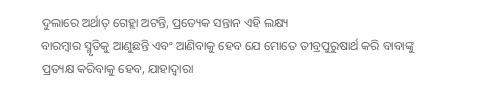ଦୁଲାରେ ଅର୍ଥାତ୍ ଗେହ୍ଲା ଅଟନ୍ତି, ପ୍ରତ୍ୟେକ ସନ୍ତାନ ଏହି ଲକ୍ଷ୍ୟ
ବାରମ୍ବାର ସ୍ମୃତିକୁ ଆଣୁଛନ୍ତି ଏବଂ ଆଣିବାକୁ ହେବ ଯେ ମୋତେ ତୀବ୍ରପୁରୁଷାର୍ଥ କରି ବାବାଙ୍କୁ
ପ୍ରତ୍ୟକ୍ଷ କରିବାକୁ ହେବ, ଯାହାଦ୍ୱାରା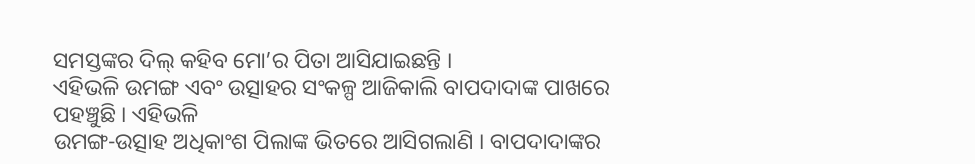ସମସ୍ତଙ୍କର ଦିଲ୍ କହିବ ମୋ’ର ପିତା ଆସିଯାଇଛନ୍ତି ।
ଏହିଭଳି ଉମଙ୍ଗ ଏବଂ ଉତ୍ସାହର ସଂକଳ୍ପ ଆଜିକାଲି ବାପଦାଦାଙ୍କ ପାଖରେ ପହଞ୍ଚୁଛି । ଏହିଭଳି
ଉମଙ୍ଗ-ଉତ୍ସାହ ଅଧିକାଂଶ ପିଲାଙ୍କ ଭିତରେ ଆସିଗଲାଣି । ବାପଦାଦାଙ୍କର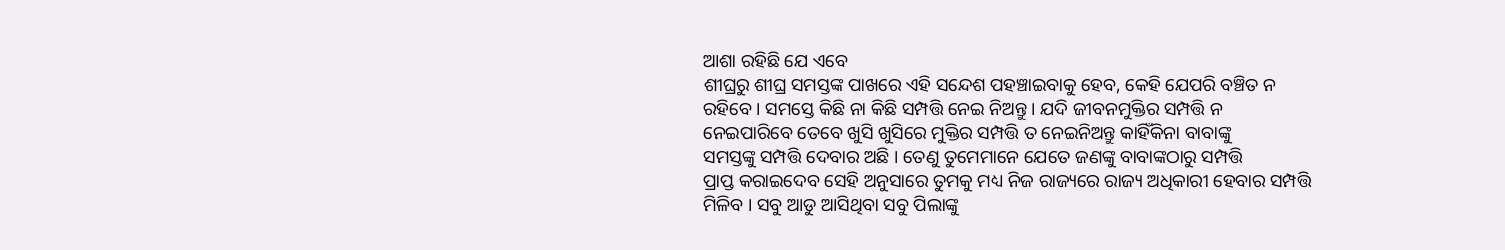ଆଶା ରହିଛି ଯେ ଏବେ
ଶୀଘ୍ରରୁ ଶୀଘ୍ର ସମସ୍ତଙ୍କ ପାଖରେ ଏହି ସନ୍ଦେଶ ପହଞ୍ଚାଇବାକୁ ହେବ, କେହି ଯେପରି ବଞ୍ଚିତ ନ
ରହିବେ । ସମସ୍ତେ କିଛି ନା କିଛି ସମ୍ପତ୍ତି ନେଇ ନିଅନ୍ତୁ । ଯଦି ଜୀବନମୁକ୍ତିର ସମ୍ପତ୍ତି ନ
ନେଇପାରିବେ ତେବେ ଖୁସି ଖୁସିରେ ମୁକ୍ତିର ସମ୍ପତ୍ତି ତ ନେଇନିଅନ୍ତୁ କାହିଁକିନା ବାବାଙ୍କୁ
ସମସ୍ତଙ୍କୁ ସମ୍ପତ୍ତି ଦେବାର ଅଛି । ତେଣୁ ତୁମେମାନେ ଯେତେ ଜଣଙ୍କୁ ବାବାଙ୍କଠାରୁ ସମ୍ପତ୍ତି
ପ୍ରାପ୍ତ କରାଇଦେବ ସେହି ଅନୁସାରେ ତୁମକୁ ମଧ୍ୟ ନିଜ ରାଜ୍ୟରେ ରାଜ୍ୟ ଅଧିକାରୀ ହେବାର ସମ୍ପତ୍ତି
ମିଳିବ । ସବୁ ଆଡୁ ଆସିଥିବା ସବୁ ପିଲାଙ୍କୁ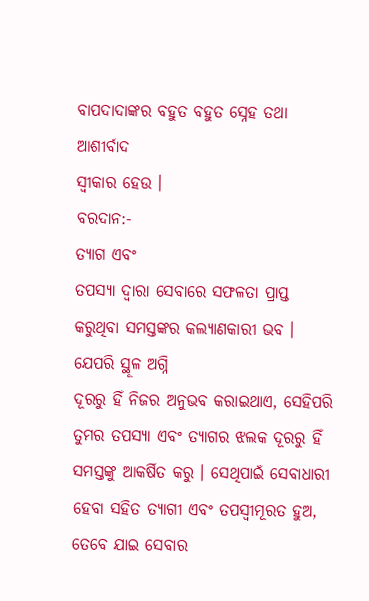ବାପଦାଦାଙ୍କର ବହୁତ ବହୁତ ସ୍ନେହ ତଥା ଆଶୀର୍ବାଦ
ସ୍ୱୀକାର ହେଉ ।
ବରଦାନ:-
ତ୍ୟାଗ ଏବଂ
ତପସ୍ୟା ଦ୍ୱାରା ସେବାରେ ସଫଳତା ପ୍ରାପ୍ତ କରୁଥିବା ସମସ୍ତଙ୍କର କଲ୍ୟାଣକାରୀ ଭବ ।
ଯେପରି ସ୍ଥୂଳ ଅଗ୍ନି
ଦୂରରୁ ହିଁ ନିଜର ଅନୁଭବ କରାଇଥାଏ, ସେହିପରି ତୁମର ତପସ୍ୟା ଏବଂ ତ୍ୟାଗର ଝଲକ ଦୂରରୁ ହିଁ
ସମସ୍ତଙ୍କୁ ଆକର୍ଷିତ କରୁ । ସେଥିପାଇଁ ସେବାଧାରୀ ହେବା ସହିତ ତ୍ୟାଗୀ ଏବଂ ତପସ୍ୱୀମୂରତ ହୁଅ,
ତେବେ ଯାଇ ସେବାର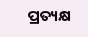ପ୍ରତ୍ୟକ୍ଷ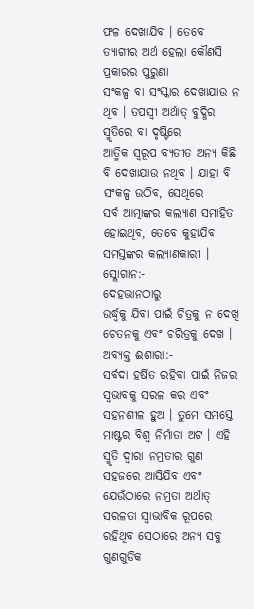ଫଳ ଦେଖାଯିବ । ତେବେ ତ୍ୟାଗୀର ଅର୍ଥ ହେଲା କୌଣସି ପ୍ରକାରର ପୁରୁଣା
ସଂକଳ୍ପ ବା ସଂସ୍କାର ଦେଖାଯାଉ ନ ଥିବ । ତପସ୍ୱୀ ଅର୍ଥାତ୍ ବୁଦ୍ଧିର ସ୍ମୃତିରେ ବା ଦୃଷ୍ଟିରେ
ଆତ୍ମିକ ସ୍ୱରୂପ ବ୍ୟତୀତ ଅନ୍ୟ କିଛି ବି ଦେଖାଯାଉ ନଥିବ । ଯାହା ବି ସଂକଳ୍ପ ଉଠିବ, ସେଥିରେ
ସର୍ବ ଆତ୍ମାଙ୍କର କଲ୍ୟାଣ ସମାହିତ ହୋଇଥିବ, ତେବେ କୁହାଯିବ ସମସ୍ତଙ୍କର କଲ୍ୟାଣକାରୀ ।
ସ୍ଲୋଗାନ:-
ଦେହଭାନଠାରୁ
ଉର୍ଦ୍ଧ୍ୱକୁ ଯିବା ପାଇଁ ଚିତ୍ରକୁ ନ ଦେଖି ଚେତନକୁ ଏବଂ ଚରିତ୍ରକୁ ଦେଖ ।
ଅବ୍ୟକ୍ତ ଈଶାରା:-
ସର୍ବଦା ହର୍ଷିତ ରହିବା ପାଇଁ ନିଜର ସ୍ୱଭାବକୁ ସରଳ କର ଏବଂ ସହନଶୀଳ ହୁଅ । ତୁମେ ସମସ୍ତେ
ମାଷ୍ଟର ବିଶ୍ୱ ନିର୍ମାତା ଅଟ । ଏହି ସ୍ମୃତି ଦ୍ୱାରା ନମ୍ରତାର ଗୁଣ ସହଜରେ ଆସିଯିବ ଏବଂ
ଯେଉଁଠାରେ ନମ୍ରତା ଅର୍ଥାତ୍ ସରଳତା ସ୍ୱାଭାବିକ ରୂପରେ ରହିଥିବ ସେଠାରେ ଅନ୍ୟ ସବୁ ଗୁଣଗୁଡିକ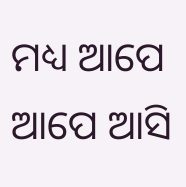ମଧ୍ୟ ଆପେ ଆପେ ଆସି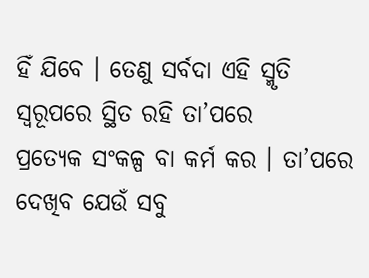ହିଁ ଯିବେ । ତେଣୁ ସର୍ବଦା ଏହି ସ୍ମୃତି ସ୍ୱରୂପରେ ସ୍ଥିତ ରହି ତା’ପରେ
ପ୍ରତ୍ୟେକ ସଂକଳ୍ପ ବା କର୍ମ କର । ତା’ପରେ ଦେଖିବ ଯେଉଁ ସବୁ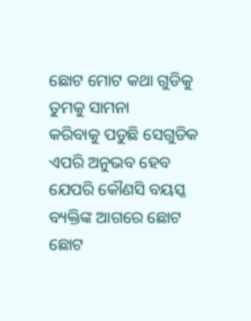ଛୋଟ ମୋଟ କଥା ଗୁଡିକୁ ତୁମକୁ ସାମନା
କରିବାକୁ ପଡୁଛି ସେଗୁଡିକ ଏପରି ଅନୁଭବ ହେବ ଯେପରି କୌଣସି ବୟସ୍କ ବ୍ୟକ୍ତିଙ୍କ ଆଗରେ ଛୋଟ ଛୋଟ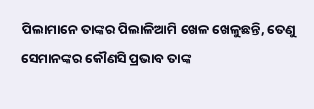ପିଲାମାନେ ତାଙ୍କର ପିଲାଳିଆମି ଖେଳ ଖେଳୁଛନ୍ତି, ତେଣୁ ସେମାନଙ୍କର କୌଣସି ପ୍ରଭାବ ତାଙ୍କ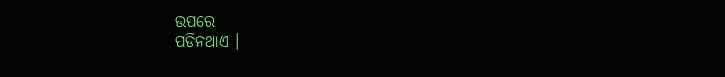ଉପରେ
ପଡିନଥାଏ ।